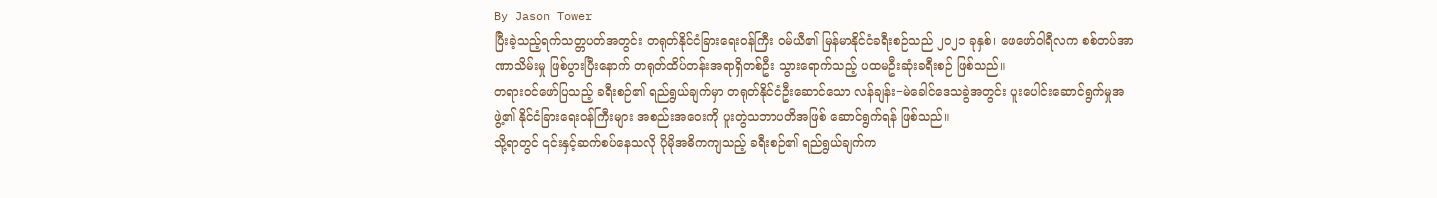By Jason Tower
ပြီးခဲ့သည့်ရက်သတ္တပတ်အတွင်း တရုတ်နိုင်ငံခြားရေးဝန်ကြီး ဝမ်ယီ၏ မြန်မာနိုင်ငံခရီးစဉ်သည် ၂၀၂၁ ခုနှစ်၊ ဖေဖော်ဝါရီလက စစ်တပ်အာဏာသိမ်းမှု ဖြစ်ပွားပြီးနောက် တရုတ်ထိပ်တန်းအရာရှိတစ်ဦး သွားရောက်သည့် ပထမဦးဆုံးခရီးစဉ် ဖြစ်သည်။
တရားဝင်ဖော်ပြသည့် ခရီးစဉ်၏ ရည်ရွယ်ချက်မှာ တရုတ်နိုင်ငံဦးဆောင်သော လန်ချန်း−မဲခေါင်ဒေသခွဲအတွင်း ပူးပေါင်းဆောင်ရွက်မှုအဖွဲ့၏ နိုင်ငံခြားရေးဝန်ကြီးများ အစည်းအဝေးကို ပူးတွဲသဘာပတိအဖြစ် ဆောင်ရွက်ရန် ဖြစ်သည်။
သို့ရာတွင် ၎င်းနှင့်ဆက်စပ်နေသလို ပိုမိုအဓိကကျသည့် ခရီးစဉ်၏ ရည်ရွယ်ချက်က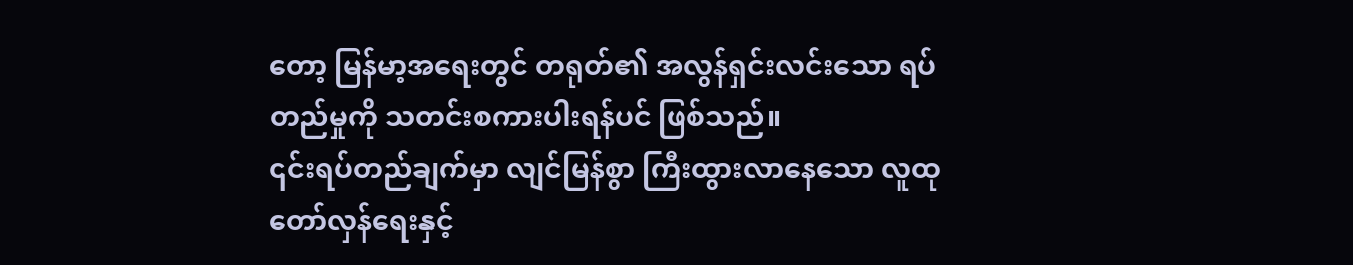တော့ မြန်မာ့အရေးတွင် တရုတ်၏ အလွန်ရှင်းလင်းသော ရပ်တည်မှုကို သတင်းစကားပါးရန်ပင် ဖြစ်သည်။
၎င်းရပ်တည်ချက်မှာ လျင်မြန်စွာ ကြီးထွားလာနေသော လူထုတော်လှန်ရေးနှင့်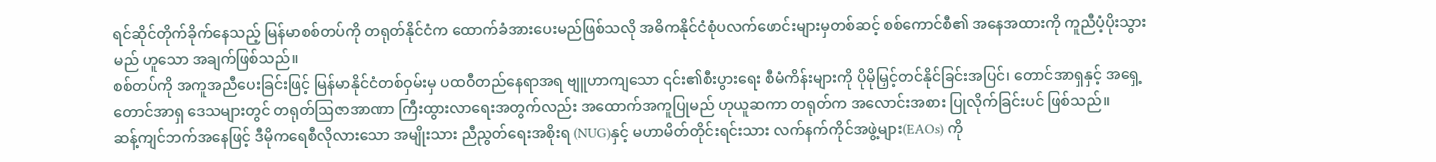ရင်ဆိုင်တိုက်ခိုက်နေသည့် မြန်မာစစ်တပ်ကို တရုတ်နိုင်ငံက ထောက်ခံအားပေးမည်ဖြစ်သလို အဓိကနိုင်ငံစုံပလက်ဖောင်းများမှတစ်ဆင့် စစ်ကောင်စီ၏ အနေအထားကို ကူညီပံ့ပိုးသွားမည် ဟူသော အချက်ဖြစ်သည်။
စစ်တပ်ကို အကူအညီပေးခြင်းဖြင့် မြန်မာနိုင်ငံတစ်ဝှမ်းမှ ပထဝီတည်နေရာအရ ဗျူဟာကျသော ၎င်း၏စီးပွားရေး စီမံကိန်းများကို ပိုမိုမြှင့်တင်နိုင်ခြင်းအပြင်၊ တောင်အာရှနှင့် အရှေ့တောင်အာရှ ဒေသများတွင် တရုတ်ဩဇာအာဏာ ကြီးထွားလာရေးအတွက်လည်း အထောက်အကူပြုမည် ဟုယူဆကာ တရုတ်က အလောင်းအစား ပြုလိုက်ခြင်းပင် ဖြစ်သည်။
ဆန့်ကျင်ဘက်အနေဖြင့် ဒီမိုကရေစီလိုလားသော အမျိုးသား ညီညွတ်ရေးအစိုးရ (NUG)နှင့် မဟာမိတ်တိုင်းရင်းသား လက်နက်ကိုင်အဖွဲ့များ(EAOs) ကို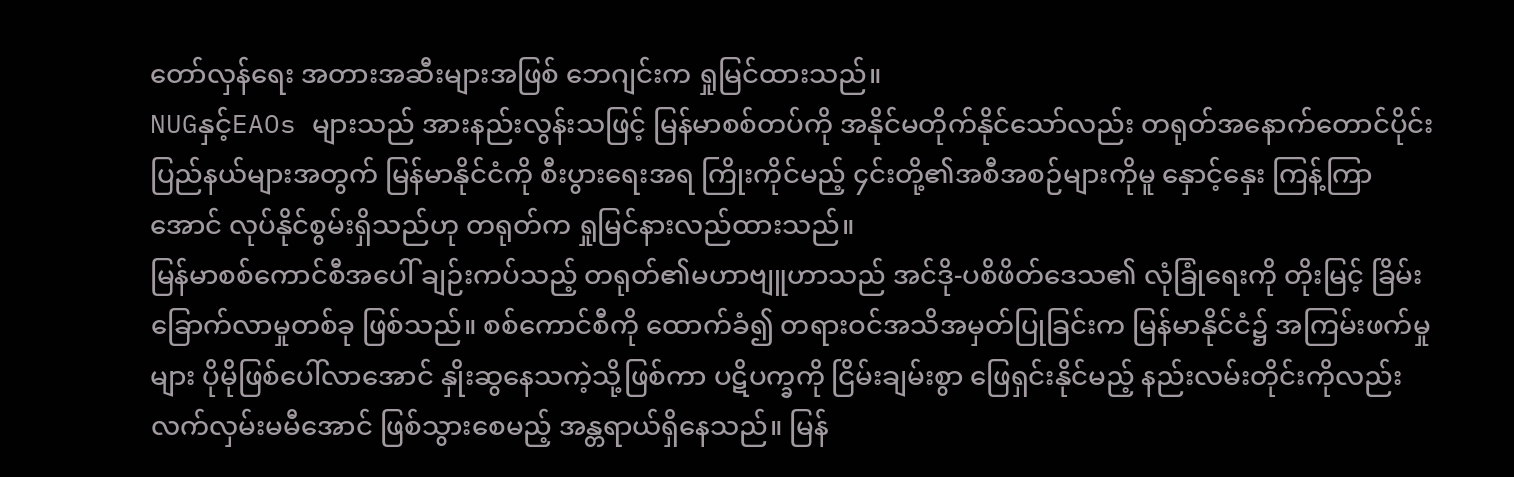တော်လှန်ရေး အတားအဆီးများအဖြစ် ဘေဂျင်းက ရှုမြင်ထားသည်။
NUGနှင့်EAOs များသည် အားနည်းလွန်းသဖြင့် မြန်မာစစ်တပ်ကို အနိုင်မတိုက်နိုင်သော်လည်း တရုတ်အနောက်တောင်ပိုင်း ပြည်နယ်များအတွက် မြန်မာနိုင်ငံကို စီးပွားရေးအရ ကြိုးကိုင်မည့် ၄င်းတို့၏အစီအစဉ်များကိုမူ နှောင့်နှေး ကြန့်ကြာအောင် လုပ်နိုင်စွမ်းရှိသည်ဟု တရုတ်က ရှုမြင်နားလည်ထားသည်။
မြန်မာစစ်ကောင်စီအပေါ် ချဉ်းကပ်သည့် တရုတ်၏မဟာဗျူဟာသည် အင်ဒို-ပစိဖိတ်ဒေသ၏ လုံခြုံရေးကို တိုးမြင့် ခြိမ်းခြောက်လာမှုတစ်ခု ဖြစ်သည်။ စစ်ကောင်စီကို ထောက်ခံ၍ တရားဝင်အသိအမှတ်ပြုခြင်းက မြန်မာနိုင်ငံ၌ အကြမ်းဖက်မှုများ ပိုမိုဖြစ်ပေါ်လာအောင် နှိုးဆွနေသကဲ့သို့ဖြစ်ကာ ပဋိပက္ခကို ငြိမ်းချမ်းစွာ ဖြေရှင်းနိုင်မည့် နည်းလမ်းတိုင်းကိုလည်း လက်လှမ်းမမီအောင် ဖြစ်သွားစေမည့် အန္တရာယ်ရှိနေသည်။ မြန်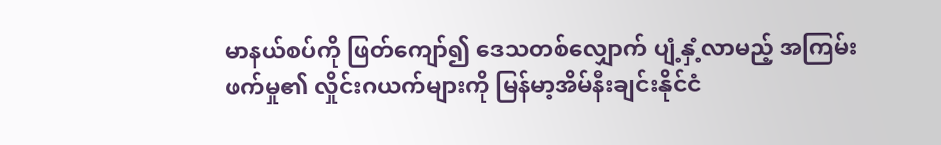မာနယ်စပ်ကို ဖြတ်ကျော်၍ ဒေသတစ်လျှောက် ပျံ့နှံ့လာမည့် အကြမ်းဖက်မှု၏ လှိုင်းဂယက်များကို မြန်မာ့အိမ်နီးချင်းနိုင်ငံ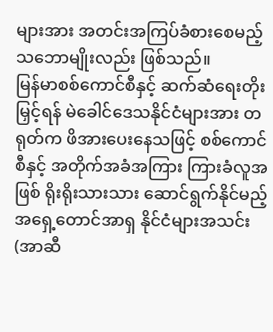များအား အတင်းအကြပ်ခံစားစေမည့် သဘောမျိုးလည်း ဖြစ်သည်။
မြန်မာစစ်ကောင်စီနှင့် ဆက်ဆံရေးတိုးမြှင့်ရန် မဲခေါင်ဒေသနိုင်ငံများအား တရုတ်က ဖိအားပေးနေသဖြင့် စစ်ကောင်စီနှင့် အတိုက်အခံအကြား ကြားခံလူအဖြစ် ရိုးရိုးသားသား ဆောင်ရွက်နိုင်မည့် အရှေ့တောင်အာရှ နိုင်ငံများအသင်း (အာဆီ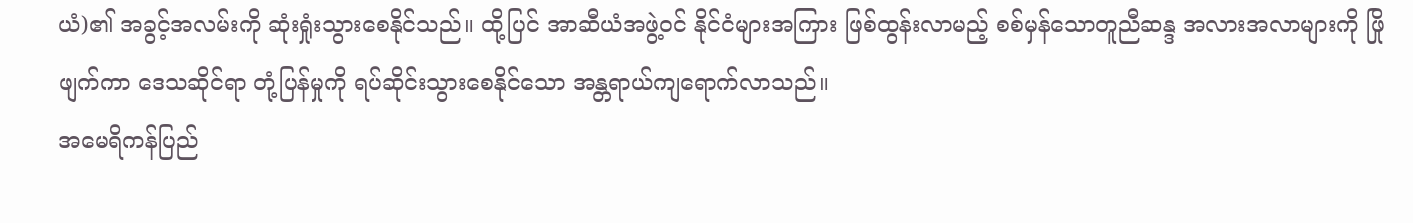ယံ)၏ အခွင့်အလမ်းကို ဆုံးရှုံးသွားစေနိုင်သည်။ ထို့ပြင် အာဆီယံအဖွဲ့ဝင် နိုင်ငံများအကြား ဖြစ်ထွန်းလာမည့် စစ်မှန်သောတူညီဆန္ဒ အလားအလာများကို ဖြိုဖျက်ကာ ဒေသဆိုင်ရာ တုံ့ပြန်မှုကို ရပ်ဆိုင်းသွားစေနိုင်သော အန္တရာယ်ကျရောက်လာသည်။
အမေရိကန်ပြည်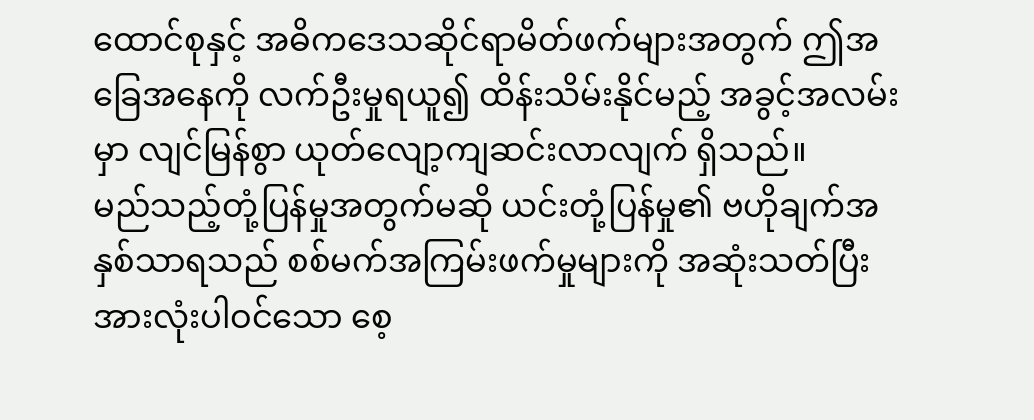ထောင်စုနှင့် အဓိကဒေသဆိုင်ရာမိတ်ဖက်များအတွက် ဤအခြေအနေကို လက်ဦးမှုရယူ၍ ထိန်းသိမ်းနိုင်မည့် အခွင့်အလမ်းမှာ လျင်မြန်စွာ ယုတ်လျော့ကျဆင်းလာလျက် ရှိသည်။
မည်သည့်တုံ့ပြန်မှုအတွက်မဆို ယင်းတုံ့ပြန်မှု၏ ဗဟိုချက်အနှစ်သာရသည် စစ်မက်အကြမ်းဖက်မှုများကို အဆုံးသတ်ပြီး အားလုံးပါဝင်သော စေ့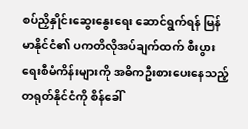စပ်ညှိနှိုင်းဆွေးနွေးရေး ဆောင်ရွက်ရန် မြန်မာနိုင်ငံ၏ ပကတိလိုအပ်ချက်ထက် စီးပွားရေးစီမံကိန်းများကို အဓိကဦးစားပေးနေသည့် တရုတ်နိုင်ငံကို စိန်ခေါ်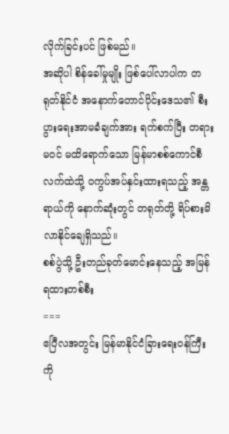လိုက်ခြင်းပင် ဖြစ်မည်။
အဆိုပါ စိန်ခေါ်မှုမျိုး ဖြစ်ပေါ်လာပါက တရုတ်နိုင်ငံ အနောက်တောင်ပိုင်းဒေသ၏ စီးပွားရေးအာမခံချက်အား ရက်စက်ပြီး တရားမဝင် မထိရောက်သော မြန်မာစစ်ကောင်စီလက်ထဲသို့ ဝကွပ်အပ်နှင်းထားရသည့် အန္တရာယ်ကို နောက်ဆုံးတွင် တရုတ်တို့ ရိပ်စားမိလာနိုင်ချေရှိသည်။
စစ်ပွဲသို့ ဦးတည်ခုတ်မောင်းနေသည့် အမြန်ရထားတစ်စီး
===
ဧပြီလအတွင်း မြန်မာနိုင်ငံခြားရေးဝန်ကြီးကို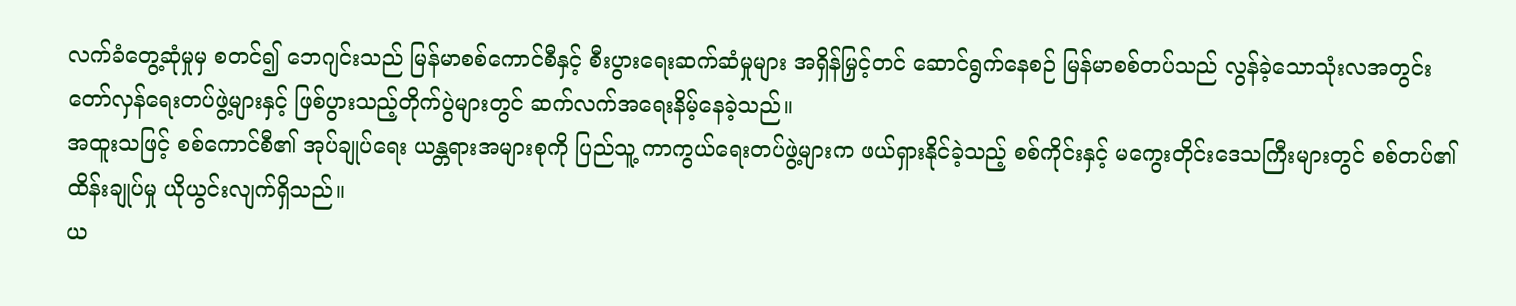လက်ခံတွေ့ဆုံမှုမှ စတင်၍ ဘေဂျင်းသည် မြန်မာစစ်ကောင်စီနှင့် စီးပွားရေးဆက်ဆံမှုများ အရှိန်မြှင့်တင် ဆောင်ရွက်နေစဉ် မြန်မာစစ်တပ်သည် လွန်ခဲ့သောသုံးလအတွင်း တော်လှန်ရေးတပ်ဖွဲ့များနှင့် ဖြစ်ပွားသည့်တိုက်ပွဲများတွင် ဆက်လက်အရေးနိမ့်နေခဲ့သည်။
အထူးသဖြင့် စစ်ကောင်စီ၏ အုပ်ချုပ်ရေး ယန္တရားအများစုကို ပြည်သူ့ ကာကွယ်ရေးတပ်ဖွဲ့များက ဖယ်ရှားနိုင်ခဲ့သည့် စစ်ကိုင်းနှင့် မကွေးတိုင်းဒေသကြီးများတွင် စစ်တပ်၏ ထိန်းချုပ်မှု ယိုယွင်းလျက်ရှိသည်။
ယ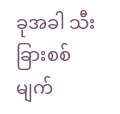ခုအခါ သီးခြားစစ်မျက်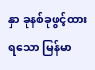နှာ ခုနစ်ခုဖွင့်ထားရသော မြန်မာ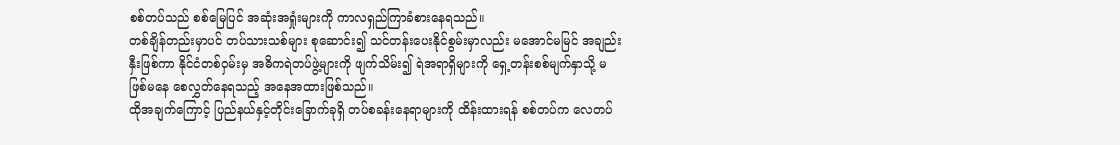စစ်တပ်သည် စစ်မြေပြင် အဆုံးအရှုံးများကို ကာလရှည်ကြာခံစားနေရသည်။
တစ်ချိန်တည်းမှာပင် တပ်သားသစ်များ စုဆောင်း၍ သင်တန်းပေးနိုင်စွမ်းမှာလည်း မအောင်မမြင် အချည်းနှီးဖြစ်ကာ နိုင်ငံတစ်ဝှမ်းမှ အဓိကရဲတပ်ဖွဲ့များကို ဖျက်သိမ်း၍ ရဲအရာရှိများကို ရှေ့တန်းစစ်မျက်နှာသို့ မဖြစ်မနေ စေလွှတ်နေရသည့် အနေအထားဖြစ်သည်။
ထိုအချက်ကြောင့် ပြည်နယ်နှင့်တိုင်းခြောက်ခုရှိ တပ်စခန်းနေရာများကို ထိန်းထားရန် စစ်တပ်က လေတပ်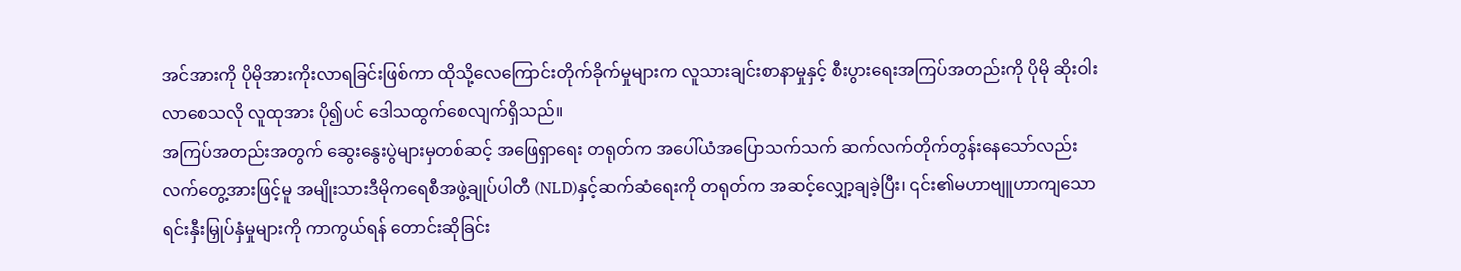အင်အားကို ပိုမိုအားကိုးလာရခြင်းဖြစ်ကာ ထိုသို့လေကြောင်းတိုက်ခိုက်မှုများက လူသားချင်းစာနာမှုနှင့် စီးပွားရေးအကြပ်အတည်းကို ပိုမို ဆိုးဝါးလာစေသလို လူထုအား ပို၍ပင် ဒေါသထွက်စေလျက်ရှိသည်။
အကြပ်အတည်းအတွက် ဆွေးနွေးပွဲများမှတစ်ဆင့် အဖြေရှာရေး တရုတ်က အပေါ်ယံအပြောသက်သက် ဆက်လက်တိုက်တွန်းနေသော်လည်း လက်တွေ့အားဖြင့်မူ အမျိုးသားဒီမိုကရေစီအဖွဲ့ချုပ်ပါတီ (NLD)နှင့်ဆက်ဆံရေးကို တရုတ်က အဆင့်လျှော့ချခဲ့ပြီး၊ ၎င်း၏မဟာဗျူဟာကျသော ရင်းနှီးမြှုပ်နှံမှုများကို ကာကွယ်ရန် တောင်းဆိုခြင်း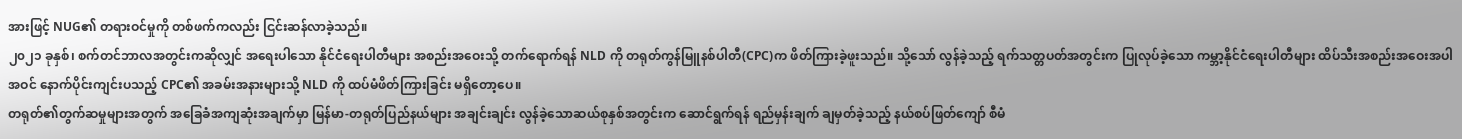အားဖြင့် NUG၏ တရားဝင်မှုကို တစ်ဖက်ကလည်း ငြင်းဆန်လာခဲ့သည်။
၂၀၂၁ ခုနှစ်၊ စက်တင်ဘာလအတွင်းကဆိုလျှင် အရေးပါသော နိုင်ငံရေးပါတီများ အစည်းအဝေးသို့ တက်ရောက်ရန် NLD ကို တရုတ်ကွန်မြူနစ်ပါတီ(CPC)က ဖိတ်ကြားခဲ့ဖူးသည်။ သို့သော် လွန်ခဲ့သည့် ရက်သတ္တပတ်အတွင်းက ပြုလုပ်ခဲ့သော ကမ္ဘာ့နိုင်ငံရေးပါတီများ ထိပ်သီးအစည်းအဝေးအပါအဝင် နောက်ပိုင်းကျင်းပသည့် CPC၏ အခမ်းအနားများသို့ NLD ကို ထပ်မံဖိတ်ကြားခြင်း မရှိတော့ပေ။
တရုတ်၏တွက်ဆမှုများအတွက် အခြေခံအကျဆုံးအချက်မှာ မြန်မာ-တရုတ်ပြည်နယ်များ အချင်းချင်း လွန်ခဲ့သောဆယ်စုနှစ်အတွင်းက ဆောင်ရွက်ရန် ရည်မှန်းချက် ချမှတ်ခဲ့သည့် နယ်စပ်ဖြတ်ကျော် စီမံ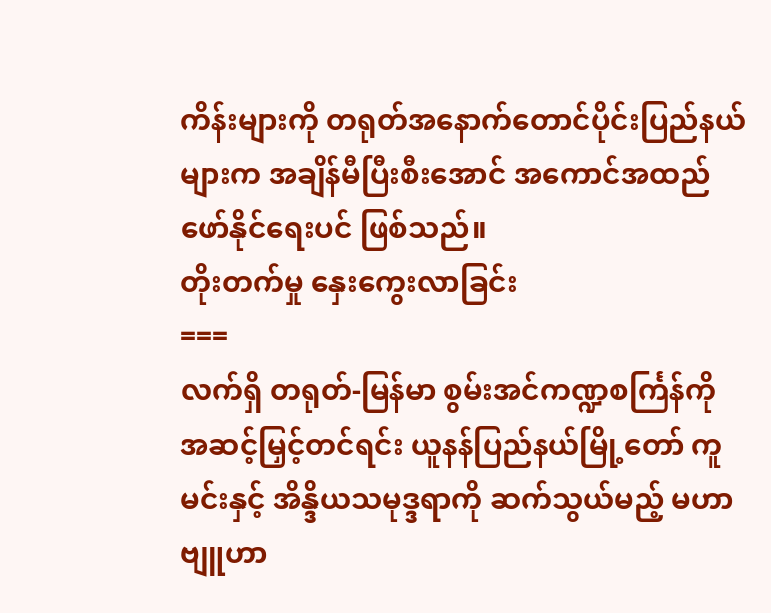ကိန်းများကို တရုတ်အနောက်တောင်ပိုင်းပြည်နယ်များက အချိန်မီပြီးစီးအောင် အကောင်အထည်ဖော်နိုင်ရေးပင် ဖြစ်သည်။
တိုးတက်မှု နှေးကွေးလာခြင်း
===
လက်ရှိ တရုတ်-မြန်မာ စွမ်းအင်ကဏ္ဍစင်္ကြန်ကို အဆင့်မြှင့်တင်ရင်း ယူနန်ပြည်နယ်မြို့တော် ကူမင်းနှင့် အိန္ဒိယသမုဒ္ဒရာကို ဆက်သွယ်မည့် မဟာဗျူဟာ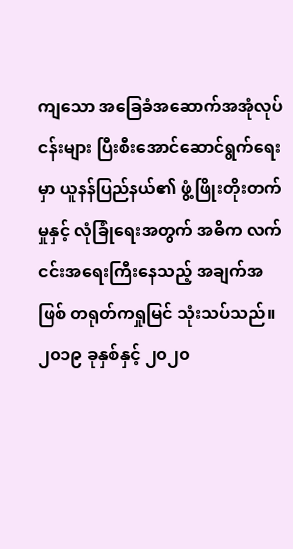ကျသော အခြေခံအဆောက်အအုံလုပ်ငန်းများ ပြီးစီးအောင်ဆောင်ရွက်ရေးမှာ ယူနန်ပြည်နယ်၏ ဖွံ့ဖြိုးတိုးတက်မှုနှင့် လုံခြုံရေးအတွက် အဓိက လက်ငင်းအရေးကြီးနေသည့် အချက်အဖြစ် တရုတ်ကရှုမြင် သုံးသပ်သည်။
၂၀၁၉ ခုနှစ်နှင့် ၂၀၂၀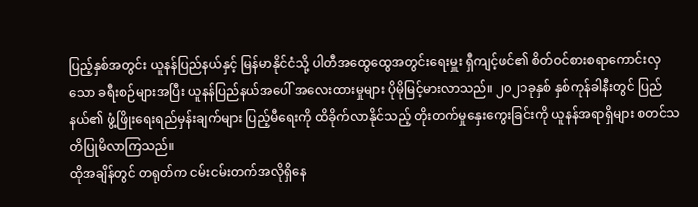ပြည့်နှစ်အတွင်း ယူနန်ပြည်နယ်နှင့် မြန်မာနိုင်ငံသို့ ပါတီအထွေထွေအတွင်းရေးမှူး ရှီကျင့်ဖင်၏ စိတ်ဝင်စားစရာကောင်းလှသော ခရီးစဉ်များအပြီး ယူနန်ပြည်နယ်အပေါ် အလေးထားမှုများ ပိုမိုမြင့်မားလာသည်။ ၂၀၂၁ခုနှစ် နှစ်ကုန်ခါနီးတွင် ပြည်နယ်၏ ဖွံ့ဖြိုးရေးရည်မှန်းချက်များ ပြည့်မီရေးကို ထိခိုက်လာနိုင်သည့် တိုးတက်မှုနှေးကွေးခြင်းကို ယူနန်အရာရှိများ စတင်သတိပြုမိလာကြသည်။
ထိုအချိန်တွင် တရုတ်က ငမ်းငမ်းတက်အလိုရှိနေ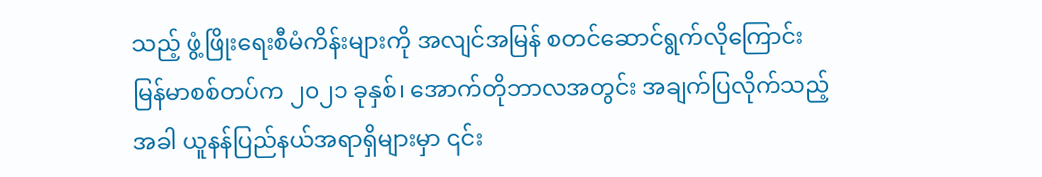သည့် ဖွံ့ဖြိုးရေးစီမံကိန်းများကို အလျင်အမြန် စတင်ဆောင်ရွက်လိုကြောင်း မြန်မာစစ်တပ်က ၂၀၂၁ ခုနှစ်၊ အောက်တိုဘာလအတွင်း အချက်ပြလိုက်သည့်အခါ ယူနန်ပြည်နယ်အရာရှိများမှာ ၎င်း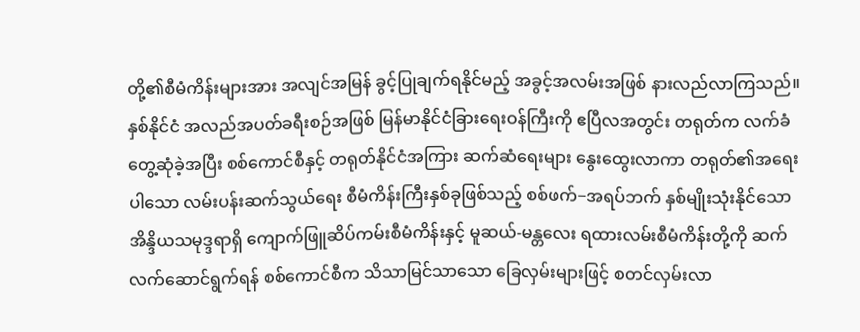တို့၏စီမံကိန်းများအား အလျင်အမြန် ခွင့်ပြုချက်ရနိုင်မည့် အခွင့်အလမ်းအဖြစ် နားလည်လာကြသည်။
နှစ်နိုင်ငံ အလည်အပတ်ခရီးစဉ်အဖြစ် မြန်မာနိုင်ငံခြားရေးဝန်ကြီးကို ဧပြီလအတွင်း တရုတ်က လက်ခံတွေ့ဆုံခဲ့အပြီး စစ်ကောင်စီနှင့် တရုတ်နိုင်ငံအကြား ဆက်ဆံရေးများ နွေးထွေးလာကာ တရုတ်၏အရေးပါသော လမ်းပန်းဆက်သွယ်ရေး စီမံကိန်းကြီးနှစ်ခုဖြစ်သည့် စစ်ဖက်−အရပ်ဘက် နှစ်မျိုးသုံးနိုင်သော အိန္ဒိယသမုဒ္ဒရာရှိ ကျောက်ဖြူဆိပ်ကမ်းစီမံကိန်းနှင့် မူဆယ်-မန္တလေး ရထားလမ်းစီမံကိန်းတို့ကို ဆက်လက်ဆောင်ရွက်ရန် စစ်ကောင်စီက သိသာမြင်သာသော ခြေလှမ်းများဖြင့် စတင်လှမ်းလာ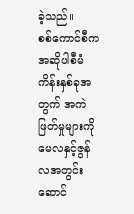ခဲ့သည်။
စစ်ကောင်စီက အဆိုပါစီမံကိန်းနှစ်ခုအတွက် အကဲဖြတ်မှုများကို မေလနှင့်ဇွန်လအတွင်း ဆောင်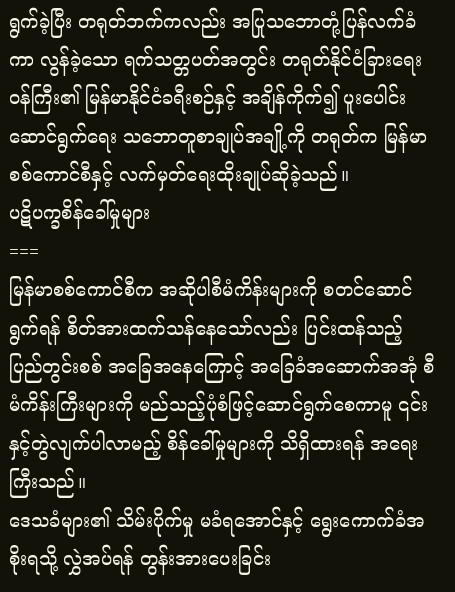ရွက်ခဲ့ပြီး တရုတ်ဘက်ကလည်း အပြုသဘောတုံ့ပြန်လက်ခံကာ လွန်ခဲ့သော ရက်သတ္တပတ်အတွင်း တရုတ်နိုင်ငံခြားရေးဝန်ကြီး၏ မြန်မာနိုင်ငံခရီးစဉ်နှင့် အချိန်ကိုက်၍ ပူးပေါင်းဆောင်ရွက်ရေး သဘောတူစာချုပ်အချို့ကို တရုတ်က မြန်မာစစ်ကောင်စီနှင့် လက်မှတ်ရေးထိုးချုပ်ဆိုခဲ့သည်။
ပဋိပက္ခစိန်ခေါ်မှုများ
===
မြန်မာစစ်ကောင်စီက အဆိုပါစီမံကိန်းများကို စတင်ဆောင်ရွက်ရန် စိတ်အားထက်သန်နေသော်လည်း ပြင်းထန်သည့် ပြည်တွင်းစစ် အခြေအနေကြောင့် အခြေခံအဆောက်အအုံ စီမံကိန်းကြီးများကို မည်သည့်ပုံစံဖြင့်ဆောင်ရွက်စေကာမူ ၎င်းနှင့်တွဲလျက်ပါလာမည့် စိန်ခေါ်မှုများကို သိရှိထားရန် အရေးကြီးသည်။
ဒေသခံများ၏ သိမ်းပိုက်မှု မခံရအောင်နှင့် ရွေးကောက်ခံအစိုးရသို့ လွှဲအပ်ရန် တွန်းအားပေးခြင်း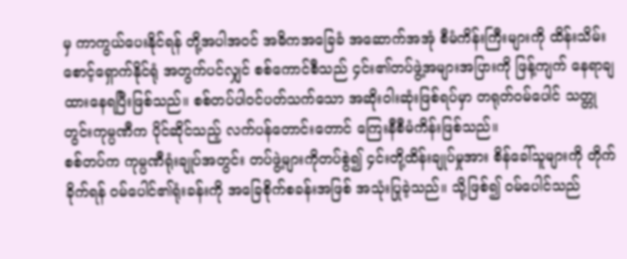မှ ကာကွယ်ပေးနိုင်ရန် တို့အပါအဝင် အဓိကအခြေခံ အဆောက်အအုံ စီမံကိန်းကြီးများကို ထိန်းသိမ်းစောင့်ရှောက်နိုင်ရုံ အတွက်ပင်လျှင် စစ်ကောင်စီသည် ၄င်း၏တပ်ဖွဲ့အများအပြားကို ဖြန့်ကျက် နေရာချထားနေရပြီးဖြစ်သည်။ စစ်တပ်ပါဝင်ပတ်သက်သော အဆိုးဝါးဆုံးဖြစ်ရပ်မှာ တရုတ်ဝမ်ပေါင် သတ္တုတွင်းကုမ္ပဏီက ပိုင်ဆိုင်သည့် လက်ပန်တောင်းတောင် ကြေးနီစီမံကိန်းဖြစ်သည်။
စစ်တပ်က ကုမ္ပဏီရုံးချုပ်အတွင်း တပ်ဖွဲ့များကိုတပ်စွဲ၍ ၄င်းတို့ထိန်းချုပ်မှုအား စိန်ခေါ်သူများကို တိုက်ခိုက်ရန် ဝမ်ပေါင်၏ရုံးခန်းကို အခြေစိုက်စခန်းအဖြစ် အသုံးပြုခဲ့သည်။ သို့ဖြစ်၍ ဝမ်ပေါင်သည်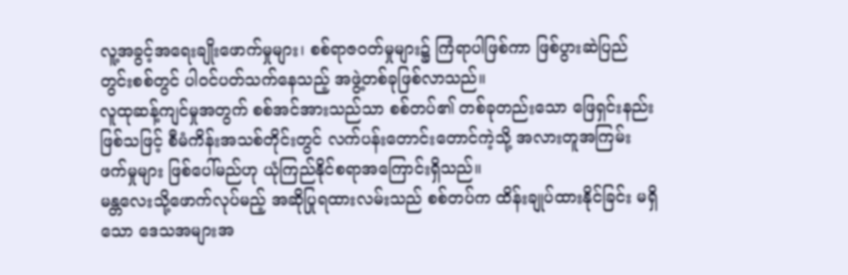လူ့အခွင့်အရေးချိုးဖောက်မှုများ၊ စစ်ရာဇဝတ်မှုများ၌ ကြံရာပါဖြစ်ကာ ဖြစ်ပွားဆဲပြည်တွင်းစစ်တွင် ပါဝင်ပတ်သက်နေသည့် အဖွဲ့တစ်ခုဖြစ်လာသည်။
လူထုဆန့်ကျင်မှုအတွက် စစ်အင်အားသည်သာ စစ်တပ်၏ တစ်ခုတည်းသော ဖြေရှင်းနည်းဖြစ်သဖြင့် စီမံကိန်းအသစ်တိုင်းတွင် လက်ပန်းတောင်းတောင်ကဲ့သို့ အလားတူအကြမ်းဖက်မှုများ ဖြစ်ပေါ်မည်ဟု ယုံကြည်နိုင်စရာအကြောင်းရှိသည်။
မန္တလေးသို့ဖောက်လုပ်မည့် အဆိုပြုရထားလမ်းသည် စစ်တပ်က ထိန်းချုပ်ထားနိုင်ခြင်း မရှိသော ဒေသအများအ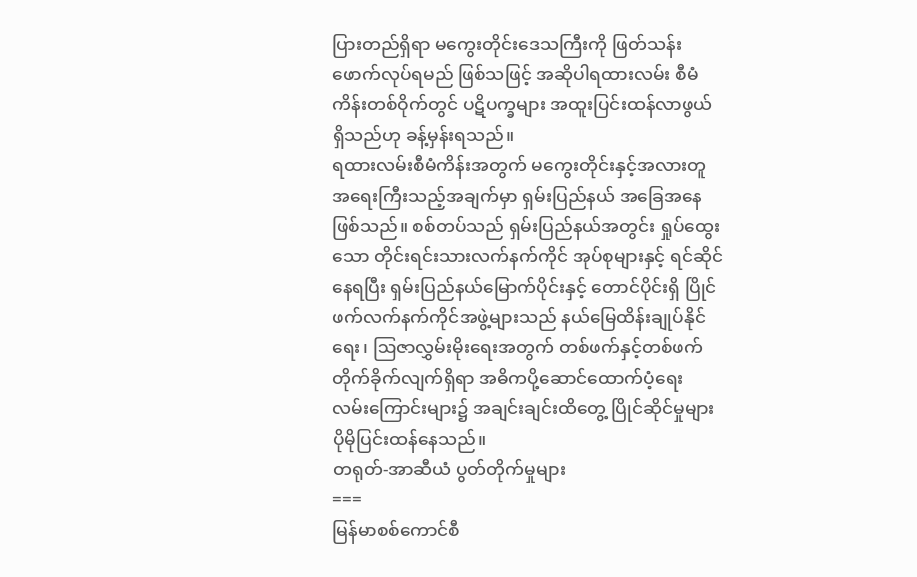ပြားတည်ရှိရာ မကွေးတိုင်းဒေသကြီးကို ဖြတ်သန်းဖောက်လုပ်ရမည် ဖြစ်သဖြင့် အဆိုပါရထားလမ်း စီမံကိန်းတစ်ဝိုက်တွင် ပဋိပက္ခများ အထူးပြင်းထန်လာဖွယ်ရှိသည်ဟု ခန့်မှန်းရသည်။
ရထားလမ်းစီမံကိန်းအတွက် မကွေးတိုင်းနှင့်အလားတူ အရေးကြီးသည့်အချက်မှာ ရှမ်းပြည်နယ် အခြေအနေဖြစ်သည်။ စစ်တပ်သည် ရှမ်းပြည်နယ်အတွင်း ရှုပ်ထွေးသော တိုင်းရင်းသားလက်နက်ကိုင် အုပ်စုများနှင့် ရင်ဆိုင်နေရပြီး ရှမ်းပြည်နယ်မြောက်ပိုင်းနှင့် တောင်ပိုင်းရှိ ပြိုင်ဖက်လက်နက်ကိုင်အဖွဲ့များသည် နယ်မြေထိန်းချုပ်နိုင်ရေး၊ ဩဇာလွှမ်းမိုးရေးအတွက် တစ်ဖက်နှင့်တစ်ဖက် တိုက်ခိုက်လျက်ရှိရာ အဓိကပို့ဆောင်ထောက်ပံ့ရေး လမ်းကြောင်းများ၌ အချင်းချင်းထိတွေ့ ပြိုင်ဆိုင်မှုများ ပိုမိုပြင်းထန်နေသည်။
တရုတ်-အာဆီယံ ပွတ်တိုက်မှုများ
===
မြန်မာစစ်ကောင်စီ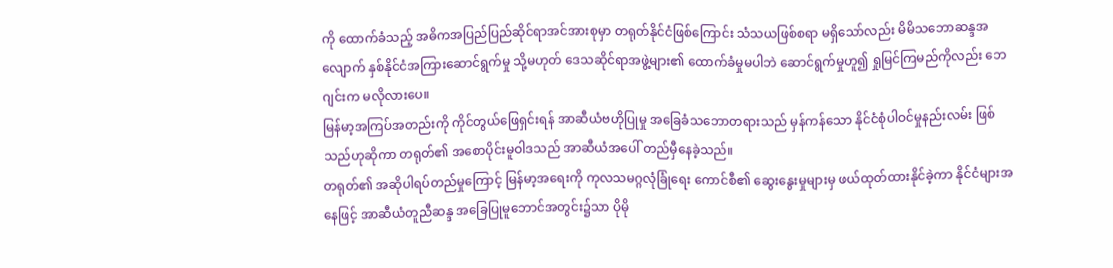ကို ထောက်ခံသည့် အဓိကအပြည်ပြည်ဆိုင်ရာအင်အားစုမှာ တရုတ်နိုင်ငံဖြစ်ကြောင်း သံသယဖြစ်စရာ မရှိသော်လည်း မိမိသဘောဆန္ဒအလျောက် နှစ်နိုင်ငံအကြားဆောင်ရွက်မှု သို့မဟုတ် ဒေသဆိုင်ရာအဖွဲ့များ၏ ထောက်ခံမှုမပါဘဲ ဆောင်ရွက်မှုဟူ၍ ရှုမြင်ကြမည်ကိုလည်း ဘေဂျင်းက မလိုလားပေ။
မြန်မာ့အကြပ်အတည်းကို ကိုင်တွယ်ဖြေရှင်းရန် အာဆီယံဗဟိုပြုမှု အခြေခံသဘောတရားသည် မှန်ကန်သော နိုင်ငံစုံပါဝင်မှုနည်းလမ်း ဖြစ်သည်ဟုဆိုကာ တရုတ်၏ အစောပိုင်းမူဝါဒသည် အာဆီယံအပေါ် တည်မှီနေခဲ့သည်။
တရုတ်၏ အဆိုပါရပ်တည်မှုကြောင့် မြန်မာ့အရေးကို ကုလသမဂ္ဂလုံခြုံရေး ကောင်စီ၏ ဆွေးနွေးမှုများမှ ဖယ်ထုတ်ထားနိုင်ခဲ့ကာ နိုင်ငံများအနေဖြင့် အာဆီယံတူညီဆန္ဒ အခြေပြုမူဘောင်အတွင်း၌သာ ပိုမို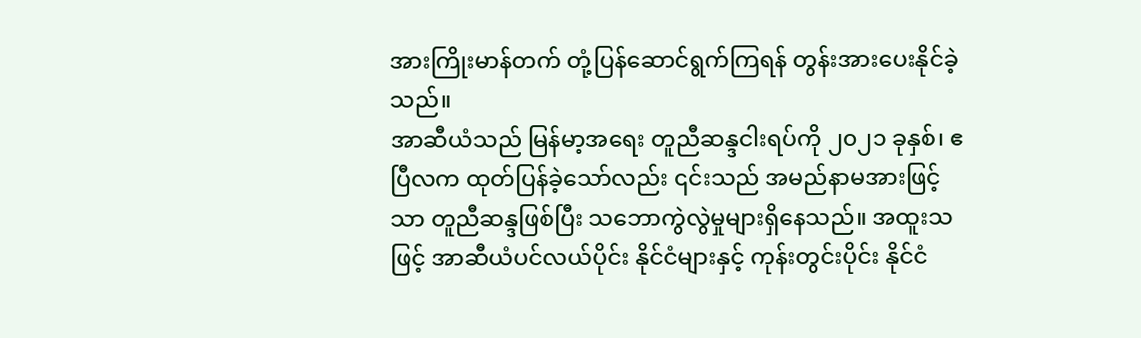အားကြိုးမာန်တက် တုံ့ပြန်ဆောင်ရွက်ကြရန် တွန်းအားပေးနိုင်ခဲ့သည်။
အာဆီယံသည် မြန်မာ့အရေး တူညီဆန္ဒငါးရပ်ကို ၂၀၂၁ ခုနှစ်၊ ဧပြီလက ထုတ်ပြန်ခဲ့သော်လည်း ၎င်းသည် အမည်နာမအားဖြင့်သာ တူညီဆန္ဒဖြစ်ပြီး သဘောကွဲလွဲမှုများရှိနေသည်။ အထူးသဖြင့် အာဆီယံပင်လယ်ပိုင်း နိုင်ငံများနှင့် ကုန်းတွင်းပိုင်း နိုင်ငံ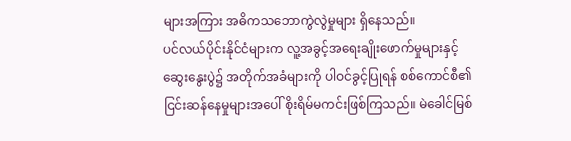များအကြား အဓိကသဘောကွဲလွဲမှုများ ရှိနေသည်။
ပင်လယ်ပိုင်းနိုင်ငံများက လူ့အခွင့်အရေးချိုးဖောက်မှုများနှင့် ဆွေးနွေးပွဲ၌ အတိုက်အခံများကို ပါဝင်ခွင့်ပြုရန် စစ်ကောင်စီ၏ ငြင်းဆန်နေမှုများအပေါ် စိုးရိမ်မကင်းဖြစ်ကြသည်။ မဲခေါင်မြစ်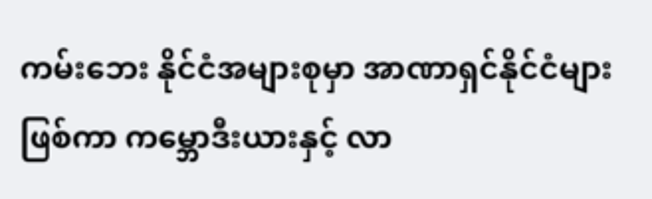ကမ်းဘေး နိုင်ငံအများစုမှာ အာဏာရှင်နိုင်ငံများဖြစ်ကာ ကမ္ဘောဒီးယားနှင့် လာ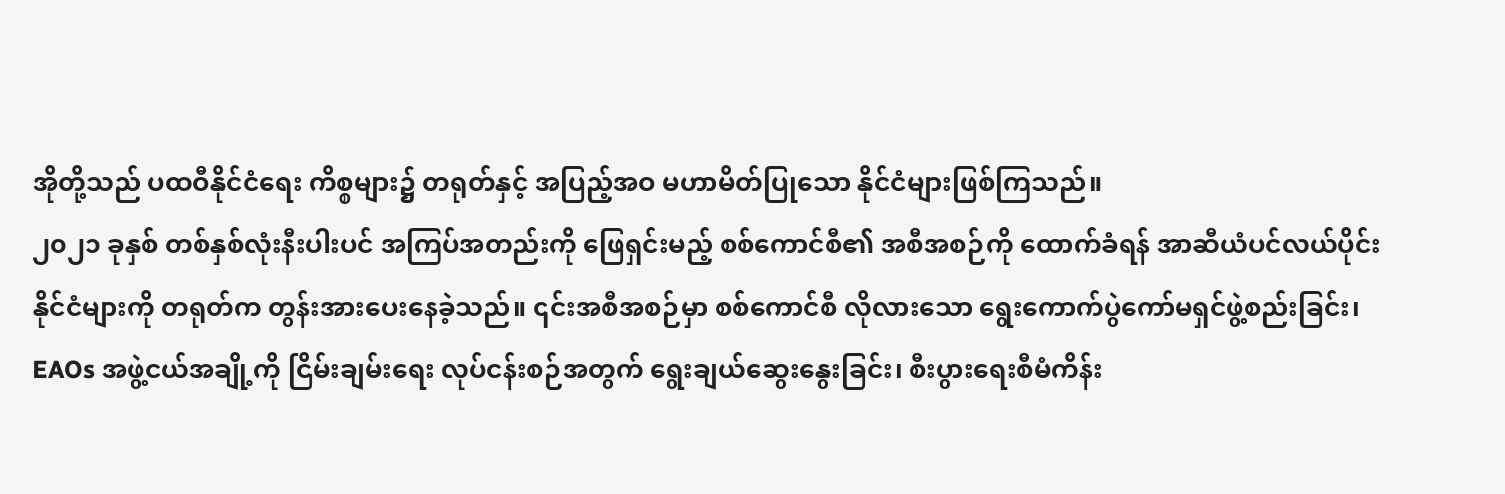အိုတို့သည် ပထဝီနိုင်ငံရေး ကိစ္စများ၌ တရုတ်နှင့် အပြည့်အဝ မဟာမိတ်ပြုသော နိုင်ငံများဖြစ်ကြသည်။
၂၀၂၁ ခုနှစ် တစ်နှစ်လုံးနီးပါးပင် အကြပ်အတည်းကို ဖြေရှင်းမည့် စစ်ကောင်စီ၏ အစီအစဉ်ကို ထောက်ခံရန် အာဆီယံပင်လယ်ပိုင်းနိုင်ငံများကို တရုတ်က တွန်းအားပေးနေခဲ့သည်။ ၎င်းအစီအစဉ်မှာ စစ်ကောင်စီ လိုလားသော ရွေးကောက်ပွဲကော်မရှင်ဖွဲ့စည်းခြင်း၊ EAOs အဖွဲ့ငယ်အချို့ကို ငြိမ်းချမ်းရေး လုပ်ငန်းစဉ်အတွက် ရွေးချယ်ဆွေးနွေးခြင်း၊ စီးပွားရေးစီမံကိန်း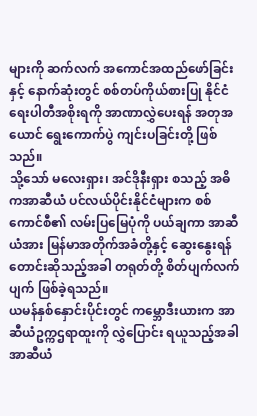များကို ဆက်လက် အကောင်အထည်ဖော်ခြင်းနှင့် နောက်ဆုံးတွင် စစ်တပ်ကိုယ်စားပြု နိုင်ငံရေးပါတီအစိုးရကို အာဏာလွှဲပေးရန် အတုအယောင် ရွေးကောက်ပွဲ ကျင်းပခြင်းတို့ ဖြစ်သည်။
သို့သော် မလေးရှား၊ အင်ဒိုနီးရှား စသည့် အဓိကအာဆီယံ ပင်လယ်ပိုင်းနိုင်ငံများက စစ်ကောင်စီ၏ လမ်းပြမြေပုံကို ပယ်ချကာ အာဆီယံအား မြန်မာအတိုက်အခံတို့နှင့် ဆွေးနွေးရန် တောင်းဆိုသည့်အခါ တရုတ်တို့ စိတ်ပျက်လက်ပျက် ဖြစ်ခဲ့ရသည်။
ယမန်နှစ်နှောင်းပိုင်းတွင် ကမ္ဘောဒီးယားက အာဆီယံဥက္ကဌရာထူးကို လွှဲပြောင်း ရယူသည့်အခါ အာဆီယံ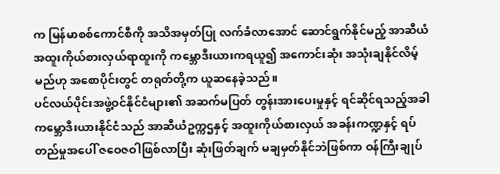က မြန်မာစစ်ကောင်စီကို အသိအမှတ်ပြု လက်ခံလာအောင် ဆောင်ရွက်နိုင်မည့် အာဆီယံ အထူးကိုယ်စားလှယ်ရာထူးကို ကမ္ဘောဒီးယားကရယူ၍ အကောင်းဆုံး အသုံးချနိုင်လိမ့်မည်ဟု အစောပိုင်းတွင် တရုတ်တို့က ယူဆနေခဲ့သည်။
ပင်လယ်ပိုင်းအဖွဲ့ဝင်နိုင်ငံများ၏ အဆက်မပြတ် တွန်းအားပေးမှုနှင့် ရင်ဆိုင်ရသည့်အခါ ကမ္ဘောဒီးယားနိုင်ငံသည် အာဆီယံဥက္ကဌနှင့် အထူးကိုယ်စားလှယ် အခန်းကဏ္ဍနှင့် ရပ်တည်မှုအပေါ် ဇဝေဇဝါဖြစ်လာပြီး ဆုံးဖြတ်ချက် မချမှတ်နိုင်ဘဲဖြစ်ကာ ဝန်ကြီးချုပ်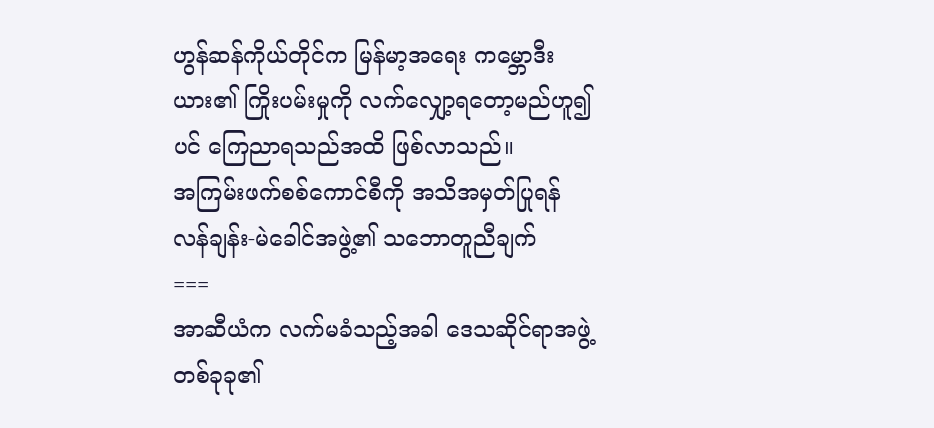ဟွန်ဆန်ကိုယ်တိုင်က မြန်မာ့အရေး ကမ္ဘောဒီးယား၏ ကြိုးပမ်းမှုကို လက်လျှော့ရတော့မည်ဟူ၍ပင် ကြေညာရသည်အထိ ဖြစ်လာသည်။
အကြမ်းဖက်စစ်ကောင်စီကို အသိအမှတ်ပြုရန် လန်ချန်း-မဲခေါင်အဖွဲ့၏ သဘောတူညီချက်
===
အာဆီယံက လက်မခံသည့်အခါ ဒေသဆိုင်ရာအဖွဲ့တစ်ခုခု၏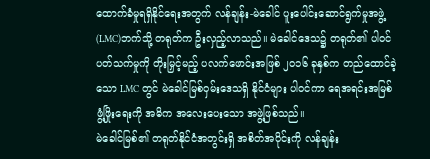ထောက်ခံမှုရရှိနိုင်ရေးအတွက် လန်ချန်း-မဲခေါင် ပူးပေါင်းဆောင်ရွက်မှုအဖွဲ့ (LMC)ဘက်သို့ တရုတ်က ဦးလှည့်လာသည်။ မဲခေါင်ဒေသ၌ တရုတ်၏ ပါဝင်ပတ်သက်မှုကို တိုးမြှင့်မည့် ပလက်ဖောင်းအဖြစ် ၂၀၁၆ ခုနှစ်က တည်ထောင်ခဲ့သော LMC တွင် မဲခေါင်မြစ်ဝှမ်းဒေသရှိ နိုင်ငံများ ပါဝင်ကာ ရေအရင်းအမြစ် ဖွံ့ဖြိုးရေးကို အဓိက အလေးပေးသော အဖွဲ့ဖြစ်သည်။
မဲခေါင်မြစ်၏ တရုတ်နိုင်ငံအတွင်းရှိ အစိတ်အပိုင်းကို လန်ချန်း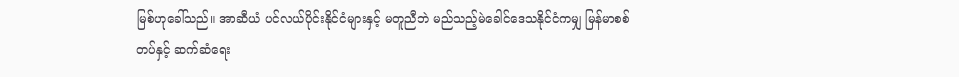မြစ်ဟုခေါ်သည်။ အာဆီယံ ပင်လယ်ပိုင်းနိုင်ငံများနှင့် မတူညီဘဲ မည်သည့်မဲခေါင်ဒေသနိုင်ငံကမျှ မြန်မာစစ်တပ်နှင့် ဆက်ဆံရေး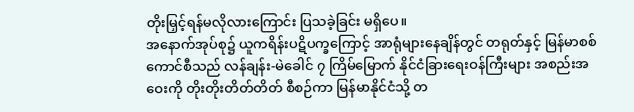တိုးမြှင့်ရန်မလိုလားကြောင်း ပြသခဲ့ခြင်း မရှိပေ။
အနောက်အုပ်စု၌ ယူကရိန်းပဋိပက္ခကြောင့် အာရုံများနေချိန်တွင် တရုတ်နှင့် မြန်မာစစ်ကောင်စီသည် လန်ချန်း-မဲခေါင် ၇ ကြိမ်မြောက် နိုင်ငံခြားရေးဝန်ကြီးများ အစည်းအဝေးကို တိုးတိုးတိတ်တိတ် စီစဉ်ကာ မြန်မာနိုင်ငံသို့ တ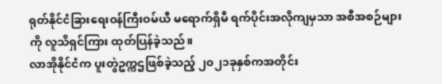ရုတ်နိုင်ငံခြားရေးဝန်ကြီးဝမ်ယီ မရောက်ရှိမီ ရက်ပိုင်းအလိုကျမှသာ အစီအစဉ်များကို လူသိရှင်ကြား ထုတ်ပြန်ခဲ့သည်။
လာအိုနိုင်ငံက ပူးတွဲဥက္ကဌဖြစ်ခဲ့သည့် ၂၀၂၁ခုနှစ်ကအတိုင်း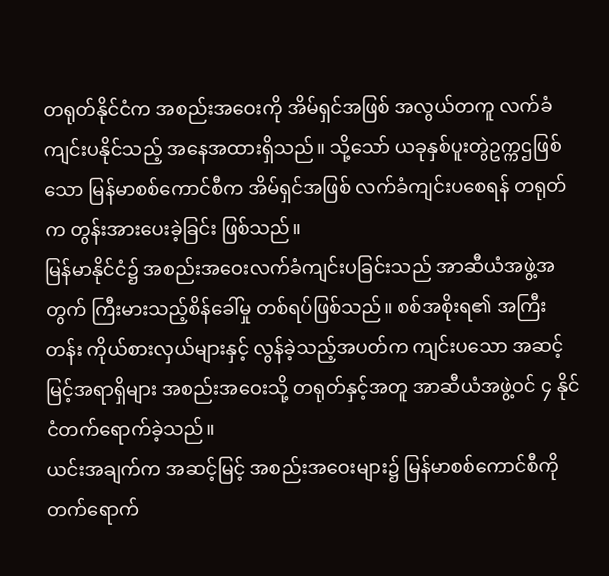တရုတ်နိုင်ငံက အစည်းအဝေးကို အိမ်ရှင်အဖြစ် အလွယ်တကူ လက်ခံကျင်းပနိုင်သည့် အနေအထားရှိသည်။ သို့သော် ယခုနှစ်ပူးတွဲဥက္ကဌဖြစ်သော မြန်မာစစ်ကောင်စီက အိမ်ရှင်အဖြစ် လက်ခံကျင်းပစေရန် တရုတ်က တွန်းအားပေးခဲ့ခြင်း ဖြစ်သည်။
မြန်မာနိုင်ငံ၌ အစည်းအဝေးလက်ခံကျင်းပခြင်းသည် အာဆီယံအဖွဲ့အတွက် ကြီးမားသည့်စိန်ခေါ်မှု တစ်ရပ်ဖြစ်သည်။ စစ်အစိုးရ၏ အကြီးတန်း ကိုယ်စားလှယ်များနှင့် လွန်ခဲ့သည့်အပတ်က ကျင်းပသော အဆင့်မြင့်အရာရှိများ အစည်းအဝေးသို့ တရုတ်နှင့်အတူ အာဆီယံအဖွဲ့ဝင် ၄ နိုင်ငံတက်ရောက်ခဲ့သည်။
ယင်းအချက်က အဆင့်မြင့် အစည်းအဝေးများ၌ မြန်မာစစ်ကောင်စီကို တက်ရောက်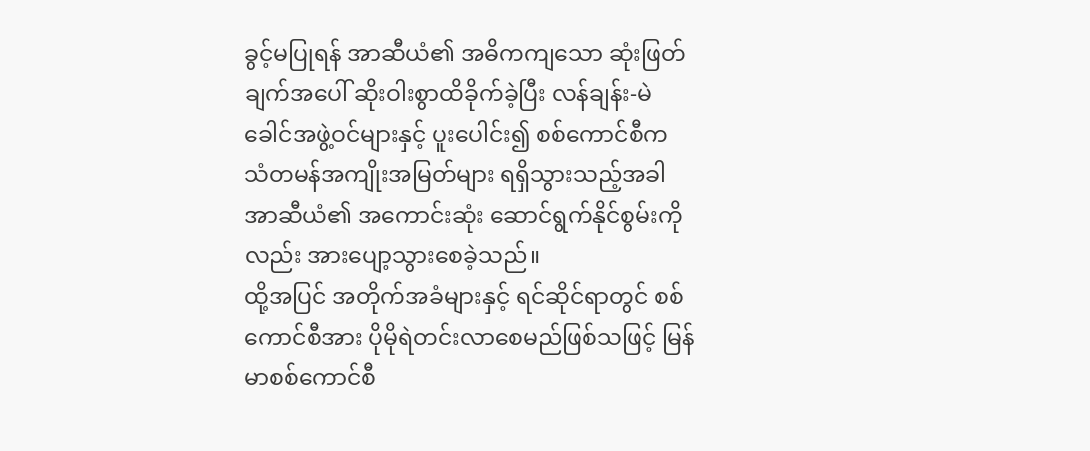ခွင့်မပြုရန် အာဆီယံ၏ အဓိကကျသော ဆုံးဖြတ်ချက်အပေါ် ဆိုးဝါးစွာထိခိုက်ခဲ့ပြီး လန်ချန်း-မဲခေါင်အဖွဲ့ဝင်များနှင့် ပူးပေါင်း၍ စစ်ကောင်စီက သံတမန်အကျိုးအမြတ်များ ရရှိသွားသည့်အခါ အာဆီယံ၏ အကောင်းဆုံး ဆောင်ရွက်နိုင်စွမ်းကိုလည်း အားပျော့သွားစေခဲ့သည်။
ထို့အပြင် အတိုက်အခံများနှင့် ရင်ဆိုင်ရာတွင် စစ်ကောင်စီအား ပိုမိုရဲတင်းလာစေမည်ဖြစ်သဖြင့် မြန်မာစစ်ကောင်စီ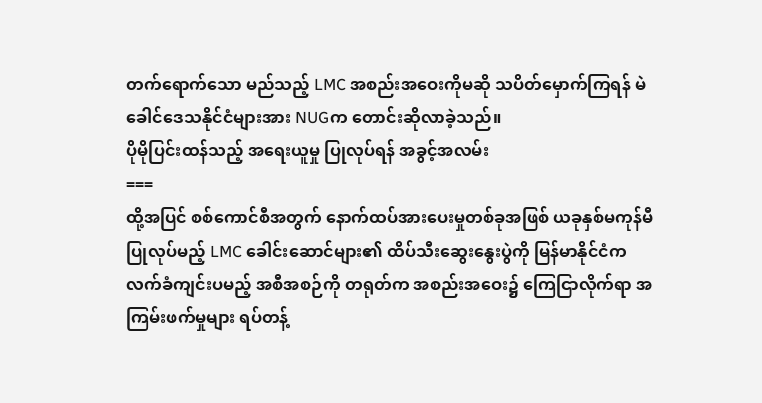တက်ရောက်သော မည်သည့် LMC အစည်းအဝေးကိုမဆို သပိတ်မှောက်ကြရန် မဲခေါင်ဒေသနိုင်ငံများအား NUGက တောင်းဆိုလာခဲ့သည်။
ပိုမိုပြင်းထန်သည့် အရေးယူမှု ပြုလုပ်ရန် အခွင့်အလမ်း
===
ထို့အပြင် စစ်ကောင်စီအတွက် နောက်ထပ်အားပေးမှုတစ်ခုအဖြစ် ယခုနှစ်မကုန်မီ ပြုလုပ်မည့် LMC ခေါင်းဆောင်များ၏ ထိပ်သီးဆွေးနွေးပွဲကို မြန်မာနိုင်ငံက လက်ခံကျင်းပမည့် အစီအစဉ်ကို တရုတ်က အစည်းအဝေး၌ ကြေငြာလိုက်ရာ အကြမ်းဖက်မှုများ ရပ်တန့်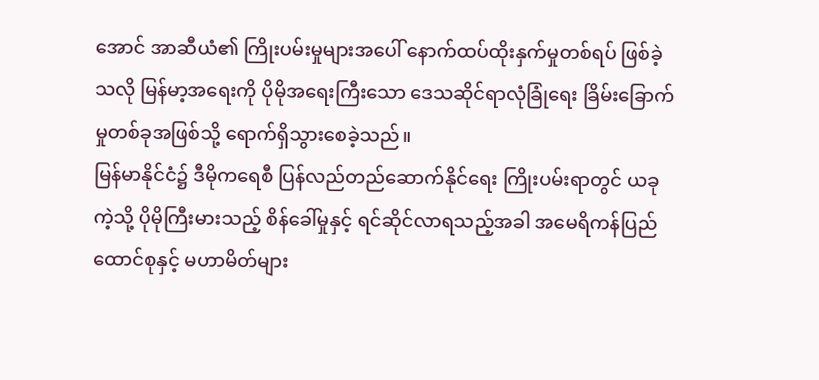အောင် အာဆီယံ၏ ကြိုးပမ်းမှုများအပေါ် နောက်ထပ်ထိုးနှက်မှုတစ်ရပ် ဖြစ်ခဲ့သလို မြန်မာ့အရေးကို ပိုမိုအရေးကြီးသော ဒေသဆိုင်ရာလုံခြုံရေး ခြိမ်းခြောက်မှုတစ်ခုအဖြစ်သို့ ရောက်ရှိသွားစေခဲ့သည်။
မြန်မာနိုင်ငံ၌ ဒီမိုကရေစီ ပြန်လည်တည်ဆောက်နိုင်ရေး ကြိုးပမ်းရာတွင် ယခုကဲ့သို့ ပိုမိုကြီးမားသည့် စိန်ခေါ်မှုနှင့် ရင်ဆိုင်လာရသည့်အခါ အမေရိကန်ပြည်ထောင်စုနှင့် မဟာမိတ်များ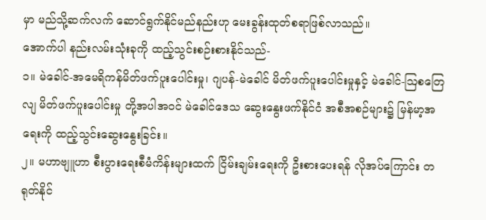မှာ မည်သို့ဆက်လက် ဆောင်ရွက်နိုင်မည်နည်းဟု မေးခွန်းထုတ်စရာဖြစ်လာသည်။
အောက်ပါ နည်းလမ်းသုံးခုကို ထည့်သွင်းစဉ်းစားနိုင်သည်-
၁။ မဲခေါင်-အမေရိကန်မိတ်ဖက်ပူးပေါင်းမှု၊ ဂျပန်-မဲခေါင် မိတ်ဖက်ပူးပေါင်းမှုနှင့် မဲခေါင်-ဩစတြေလျ မိတ်ဖက်ပူးပေါင်းမှု တို့အပါအဝင် မဲခေါင်ဒေသ ဆွေးနွေးဖက်နိုင်ငံ အစီအစဉ်များ၌ မြန်မာ့အရေးကို ထည့်သွင်းဆွေးနွေးခြင်း။
၂။ မဟာဗျူဟာ စီးပွားရေးစီမံကိန်းများထက် ငြိမ်းချမ်းရေးကို ဦးစားပေးရန် လိုအပ်ကြောင်း တရုတ်နိုင်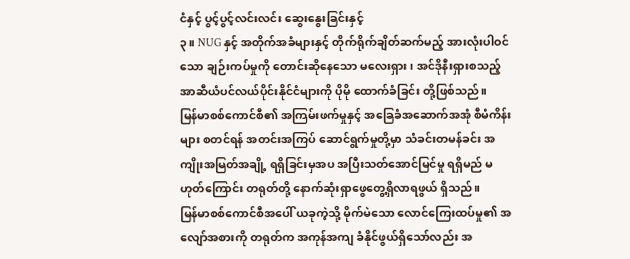ငံနှင့် ပွင့်ပွင့်လင်းလင်း ဆွေးနွေးခြင်းနှင့်
၃။ NUG နှင့် အတိုက်အခံများနှင့် တိုက်ရိုက်ချိတ်ဆက်မည့် အားလုံးပါဝင်သော ချဉ်းကပ်မှုကို တောင်းဆိုနေသော မလေးရှား၊ အင်ဒိုနီးရှားစသည့် အာဆီယံပင်လယ်ပိုင်းနိုင်ငံများကို ပိုမို ထောက်ခံခြင်း တို့ဖြစ်သည်။
မြန်မာစစ်ကောင်စီ၏ အကြမ်းဖက်မှုနှင့် အခြေခံအဆောက်အအုံ စီမံကိန်းများ စတင်ရန် အတင်းအကြပ် ဆောင်ရွက်မှုတို့မှာ သံခင်းတမန်ခင်း အကျိုးအမြတ်အချို့ ရရှိခြင်းမှအပ အပြီးသတ်အောင်မြင်မှု ရရှိမည် မဟုတ်ကြောင်း တရုတ်တို့ နောက်ဆုံးရှာဖွေတွေ့ရှိလာရဖွယ် ရှိသည်။
မြန်မာစစ်ကောင်စီအပေါ် ယခုကဲ့သို့ မိုက်မဲသော လောင်ကြေးထပ်မှု၏ အလျော်အစားကို တရုတ်က အကုန်အကျ ခံနိုင်ဖွယ်ရှိသော်လည်း အ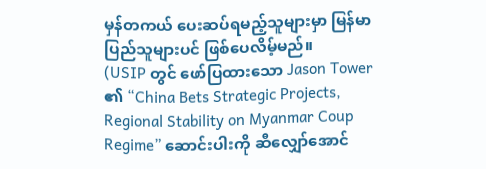မှန်တကယ် ပေးဆပ်ရမည့်သူများမှာ မြန်မာပြည်သူများပင် ဖြစ်ပေလိမ့်မည်။
(USIP တွင် ဖော်ပြထားသော Jason Tower ၏ “China Bets Strategic Projects, Regional Stability on Myanmar Coup Regime” ဆောင်းပါးကို ဆီလျှော်အောင်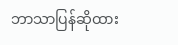ဘာသာပြန်ဆိုထား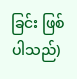ခြင်း ဖြစ်ပါသည်)